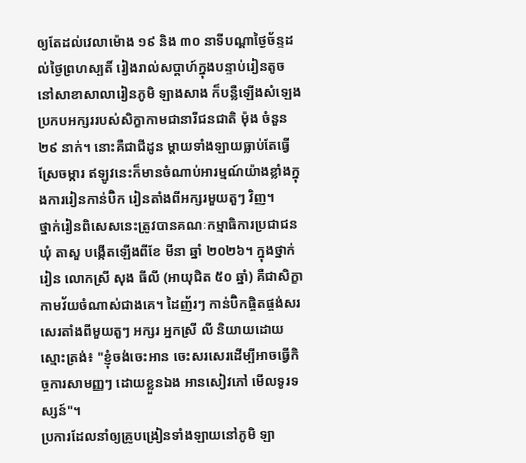ឲ្យតែដល់វេលាម៉ោង ១៩ និង ៣០ នាទីបណ្តាថ្ងៃច័ន្ទដល់ថ្ងៃព្រហស្បតិ៍ រៀងរាល់សប្ដាហ៍ក្នុងបន្ទាប់រៀនតូចនៅសាខាសាលារៀនភូមិ ឡាងសាង ក៏បន្លឺឡើងសំឡេងប្រកបអក្សររបស់សិក្ខាកាមជានារីជនជាតិ ម៉ុង ចំនួន ២៩ នាក់។ នោះគឺជាជីដូន ម្តាយទាំងឡាយធ្លាប់តែធ្វើស្រែចម្ការ ឥឡូវនេះក៏មានចំណាប់អារម្មណ៍យ៉ាងខ្លាំងក្នុងការរៀនកាន់ប៊ិក រៀនតាំងពីអក្សរមួយតួៗ វិញ។
ថ្នាក់រៀនពិសេសនេះត្រូវបានគណៈកម្មាធិការប្រជាជនឃុំ តាសួ បង្កើតឡើងពីខែ មីនា ឆ្នាំ ២០២៦។ ក្នុងថ្នាក់រៀន លោកស្រី សុង ធីលី (អាយុជិត ៥០ ឆ្នាំ) គឺជាសិក្ខាកាមវ័យចំណាស់ជាងគេ។ ដៃញ័រៗ កាន់ប៊ិកផ្ចិតផ្ចង់សរសេរតាំងពីមួយតួៗ អក្សរ អ្នកស្រី លី និយាយដោយស្មោះត្រង់៖ "ខ្ញុំចង់ចេះអាន ចេះសរសេរដើម្បីអាចធ្វើកិច្ចការសាមញ្ញៗ ដោយខ្លួនឯង អានសៀវភៅ មើលទូរទស្សន៍"។
ប្រការដែលនាំឲ្យគ្រូបង្រៀនទាំងឡាយនៅភូមិ ឡា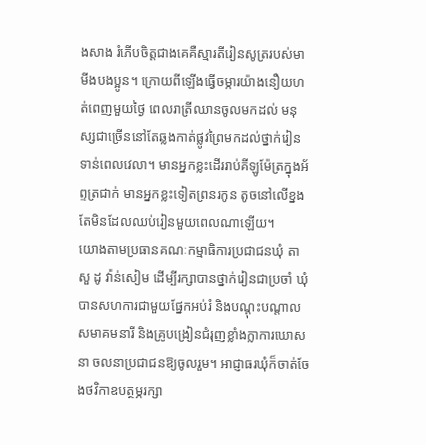ងសាង រំភើបចិត្តជាងគេគឺស្មារតីរៀនសូត្ររបស់មាមីងបងប្អូន។ ក្រោយពីឡើងធ្វើចម្ការយ៉ាងនឿយហត់ពេញមួយថ្ងៃ ពេលរាត្រីឈានចូលមកដល់ មនុស្សជាច្រើននៅតែឆ្លងកាត់ផ្លូវព្រៃមកដល់ថ្នាក់រៀនទាន់ពេលវេលា។ មានអ្នកខ្លះដើររាប់គីឡូម៉ែត្រក្នុងអ័ព្ទត្រជាក់ មានអ្នកខ្លះទៀតព្រនរកូន តូចនៅលើខ្នងតែមិនដែលឈប់រៀនមួយពេលណាឡើយ។
យោងតាមប្រធានគណៈកម្មាធិការប្រជាជនឃុំ តាសួ ដូ វ៉ាន់សៀម ដើម្បីរក្សាបានថ្នាក់រៀនជាប្រចាំ ឃុំបានសហការជាមួយផ្នែកអប់រំ និងបណ្តុះបណ្តាល សមាគមនារី និងគ្រូបង្រៀនជំរុញខ្លាំងក្លាការឃោសនា ចលនាប្រជាជនឱ្យចូលរួម។ អាជ្ញាធរឃុំក៏ចាត់ចែងថវិកាឧបត្ថម្ភរក្សា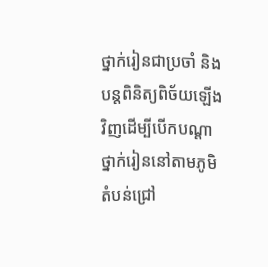ថ្នាក់រៀនជាប្រចាំ និងបន្តពិនិត្យពិច័យឡើងវិញដើម្បីបើកបណ្តាថ្នាក់រៀននៅតាមភូមិតំបន់ជ្រៅ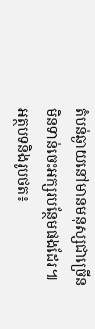តំបន់ឆ្ងាយនៅមានមនុស្សជាច្រើនមិនទាន់ចេះអក្សរបន្ថែមផងដែរ៕
អត្ថបទនិងរូបថត៖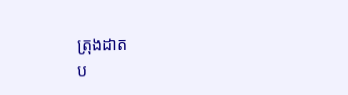ត្រុងដាត
ប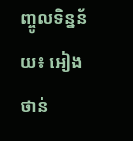ញ្ចូលទិន្នន័យ៖ អៀងថាន់